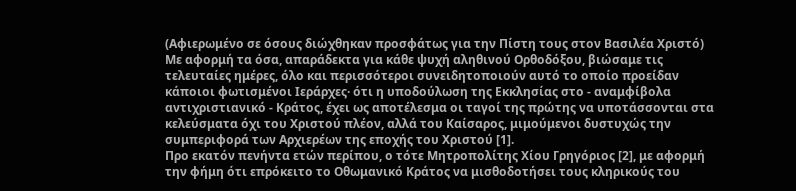(Αφιερωμένο σε όσους διώχθηκαν προσφάτως για την Πίστη τους στον Βασιλέα Χριστό)
Με αφορμή τα όσα, απαράδεκτα για κάθε ψυχή αληθινού Ορθοδόξου, βιώσαμε τις τελευταίες ημέρες, όλο και περισσότεροι συνειδητοποιούν αυτό το οποίο προείδαν κάποιοι φωτισμένοι Ιεράρχες· ότι η υποδούλωση της Εκκλησίας στο - αναμφίβολα αντιχριστιανικό - Κράτος, έχει ως αποτέλεσμα οι ταγοί της πρώτης να υποτάσσονται στα κελεύσματα όχι του Χριστού πλέον, αλλά του Καίσαρος, μιμούμενοι δυστυχώς την συμπεριφορά των Αρχιερέων της εποχής του Χριστού [1].
Προ εκατόν πενήντα ετών περίπου, ο τότε Μητροπολίτης Χίου Γρηγόριος [2], με αφορμή την φήμη ότι επρόκειτο το Οθωμανικό Κράτος να μισθοδοτήσει τους κληρικούς του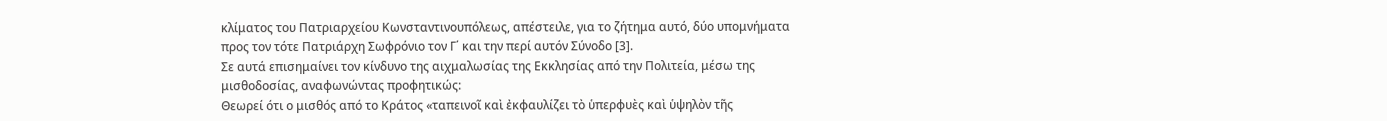κλίματος του Πατριαρχείου Κωνσταντινουπόλεως, απέστειλε, για το ζήτημα αυτό, δύο υπομνήματα προς τον τότε Πατριάρχη Σωφρόνιο τον Γ΄ και την περί αυτόν Σύνοδο [3].
Σε αυτά επισημαίνει τον κίνδυνο της αιχμαλωσίας της Εκκλησίας από την Πολιτεία, μέσω της μισθοδοσίας, αναφωνώντας προφητικώς:
Θεωρεί ότι ο μισθός από το Κράτος «ταπεινοῖ καὶ ἐκφαυλίζει τὸ ὑπερφυὲς καὶ ὑψηλὸν τῆς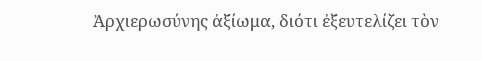Ἀρχιερωσύνης ἀξίωμα, διότι ἐξευτελίζει τὸν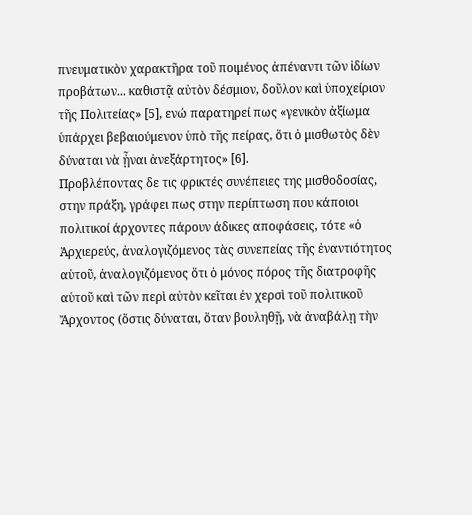πνευματικὸν χαρακτῆρα τοῦ ποιμένος ἀπέναντι τῶν ἰδίων προβάτων... καθιστᾷ αὐτὸν δέσμιον, δοῦλον καὶ ὑποχείριον τῆς Πολιτείας» [5], ενώ παρατηρεί πως «γενικὸν ἀξίωμα ὑπάρχει βεβαιούμενον ὑπὸ τῆς πείρας, ὅτι ὁ μισθωτὸς δὲν δύναται νὰ ᾖναι ἀνεξάρτητος» [6].
Προβλέποντας δε τις φρικτές συνέπειες της μισθοδοσίας, στην πράξη, γράφει πως στην περίπτωση που κάποιοι πολιτικοί άρχοντες πάρουν άδικες αποφάσεις, τότε «ὁ Ἀρχιερεύς, ἀναλογιζόμενος τὰς συνεπείας τῆς ἐναντιότητος αὑτοῦ, ἀναλογιζόμενος ὅτι ὁ μόνος πόρος τῆς διατροφῆς αὑτοῦ καὶ τῶν περὶ αὐτὸν κεῖται ἐν χερσὶ τοῦ πολιτικοῦ Ἄρχοντος (ὅστις δύναται, ὅταν βουληθῇ, νὰ ἀναβάλῃ τὴν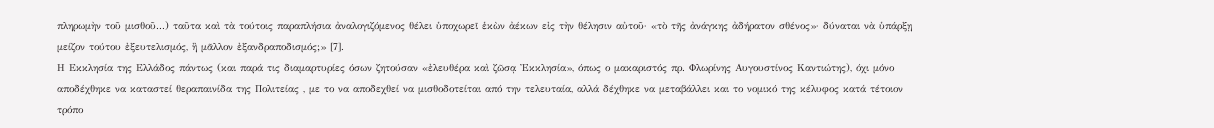πληρωμὴν τοῦ μισθοῦ...) ταῦτα καὶ τὰ τούτοις παραπλήσια ἀναλογιζόμενος θέλει ὑποχωρεῖ ἑκὼν ἀέκων εἰς τὴν θέλησιν αὐτοῦ· «τὸ τῆς ἀνάγκης ἀδήρατον σθένος»· δύναται νὰ ὑπάρξῃ μείζον τούτου ἐξευτελισμός, ἢ μᾶλλον ἐξανδραποδισμός;» [7].
Η Εκκλησία της Ελλάδος πάντως (και παρά τις διαμαρτυρίες όσων ζητούσαν «ἐλευθέρα καὶ ζῶσᾳ Ἐκκλησία», όπως ο μακαριστός πρ. Φλωρίνης Αυγουστίνος Καντιώτης), όχι μόνο αποδέχθηκε να καταστεί θεραπαινίδα της Πολιτείας , με το να αποδεχθεί να μισθοδοτείται από την τελευταία, αλλά δέχθηκε να μεταβάλλει και το νομικό της κέλυφος κατά τέτοιον τρόπο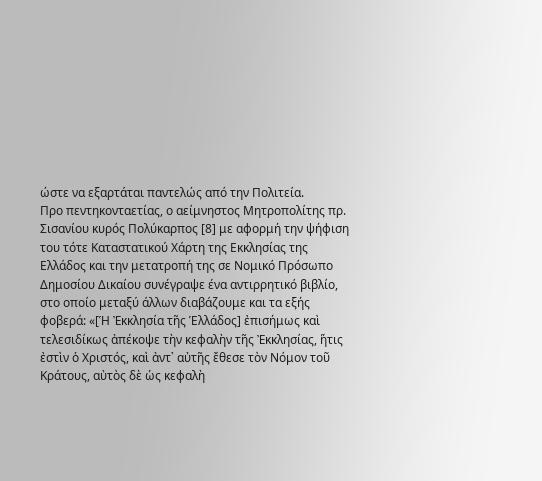ώστε να εξαρτάται παντελώς από την Πολιτεία.
Προ πεντηκονταετίας, ο αείμνηστος Μητροπολίτης πρ. Σισανίου κυρός Πολύκαρπος [8] με αφορμή την ψήφιση του τότε Καταστατικού Χάρτη της Εκκλησίας της Ελλάδος και την μετατροπή της σε Νομικό Πρόσωπο Δημοσίου Δικαίου συνέγραψε ένα αντιρρητικό βιβλίο, στο οποίο μεταξύ άλλων διαβάζουμε και τα εξής φοβερά: «[Ἡ Ἐκκλησία τῆς Ἑλλάδος] ἐπισήμως καὶ τελεσιδίκως ἀπέκοψε τὴν κεφαλὴν τῆς Ἐκκλησίας, ἥτις ἐστὶν ὁ Χριστός, καὶ ἀντ᾿ αὐτῆς ἔθεσε τὸν Νόμον τοῦ Κράτους, αὐτὸς δὲ ὡς κεφαλὴ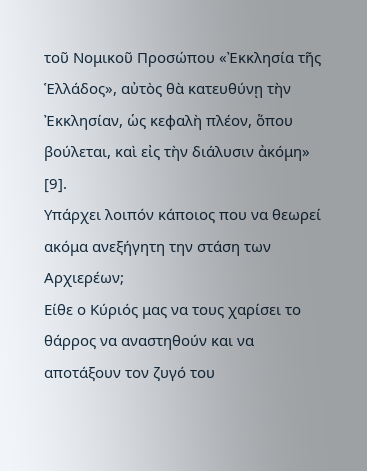τοῦ Νομικοῦ Προσώπου «Ἐκκλησία τῆς Ἑλλάδος», αὐτὸς θὰ κατευθύνῃ τὴν Ἐκκλησίαν, ὡς κεφαλὴ πλέον, ὅπου βούλεται, καὶ εἰς τὴν διάλυσιν ἀκόμη» [9].
Υπάρχει λοιπόν κάποιος που να θεωρεί ακόμα ανεξήγητη την στάση των Αρχιερέων;
Είθε ο Κύριός μας να τους χαρίσει το θάρρος να αναστηθούν και να αποτάξουν τον ζυγό του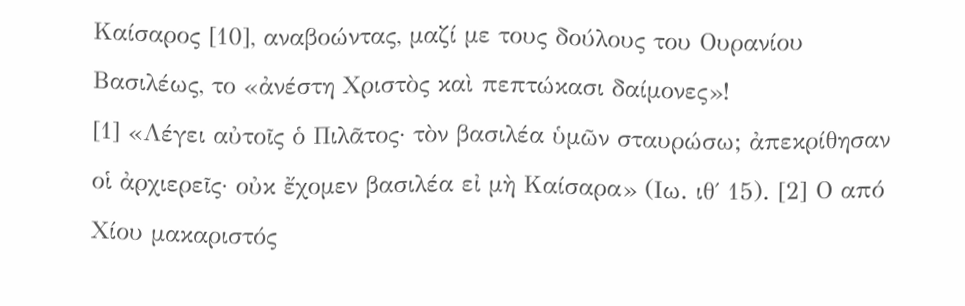Καίσαρος [10], αναβοώντας, μαζί με τους δούλους του Ουρανίου Βασιλέως, το «ἀνέστη Χριστὸς καὶ πεπτώκασι δαίμονες»!
[1] «Λέγει αὐτοῖς ὁ Πιλᾶτος· τὸν βασιλέα ὑμῶν σταυρώσω; ἀπεκρίθησαν οἱ ἀρχιερεῖς· οὐκ ἔχομεν βασιλέα εἰ μὴ Καίσαρα» (Ιω. ιθ΄ 15). [2] Ο από Χίου μακαριστός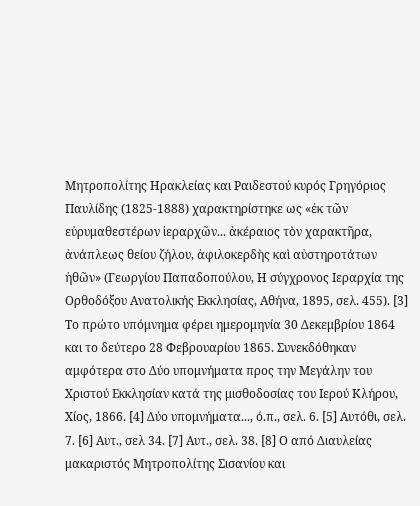Μητροπολίτης Ηρακλείας και Ραιδεστού κυρός Γρηγόριος Παυλίδης (1825-1888) χαρακτηρίστηκε ως «ἐκ τῶν εὐρυμαθεστέρων ἱεραρχῶν... ἀκέραιος τὸν χαρακτῆρα, ἀνάπλεως θείου ζήλου, ἀφιλοκερδὴς καὶ αὐστηροτάτων ἠθῶν» (Γεωργίου Παπαδοπούλου, Η σύγχρονος Ιεραρχία της Ορθοδόξου Ανατολικής Εκκλησίας, Αθήνα, 1895, σελ. 455). [3] Το πρώτο υπόμνημα φέρει ημερομηνία 30 Δεκεμβρίου 1864 και το δεύτερο 28 Φεβρουαρίου 1865. Συνεκδόθηκαν αμφότερα στο Δύο υπομνήματα προς την Μεγάλην του Χριστού Εκκλησίαν κατά της μισθοδοσίας του Ιερού Κλήρου, Χίος, 1866. [4] Δύο υπομνήματα..., ό.π., σελ. 6. [5] Αυτόθι, σελ. 7. [6] Αυτ., σελ 34. [7] Αυτ., σελ. 38. [8] Ο από Διαυλείας μακαριστός Μητροπολίτης Σισανίου και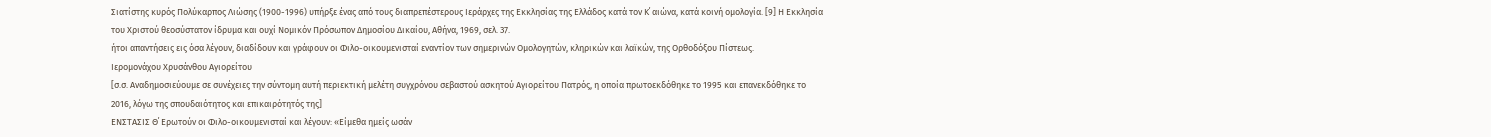Σιατίστης κυρός Πολύκαρπος Λιώσης (1900-1996) υπήρξε ένας από τους διαπρεπέστερους Ιεράρχες της Εκκλησίας της Ελλάδος κατά τον Κ΄ αιώνα, κατά κοινή ομολογία. [9] Η Εκκλησία του Χριστού θεοσύστατον ίδρυμα και ουχί Νομικόν Πρόσωπον Δημοσίου Δικαίου, Αθήνα, 1969, σελ. 37.
ήτοι απαντήσεις εις όσα λέγουν, διαδίδουν και γράφουν οι Φιλο-οικουμενισταί εναντίον των σημερινών Ομολογητών, κληρικών και λαϊκών, της Ορθοδόξου Πίστεως.
Ιερομονάχου Χρυσάνθου Αγιορείτου
[σ.σ. Αναδημοσιεύουμε σε συνέχειες την σύντομη αυτή περιεκτική μελέτη συγχρόνου σεβαστού ασκητού Αγιορείτου Πατρός, η οποία πρωτοεκδόθηκε το 1995 και επανεκδόθηκε το 2016, λόγω της σπουδαιότητος και επικαιρότητός της]
ΕΝΣΤΑΣΙΣ Θ΄ Ερωτούν οι Φιλο-οικουμενισταί και λέγουν: «Είμεθα ημείς ωσάν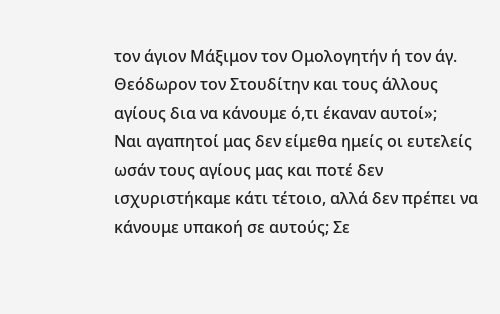τον άγιον Μάξιμον τον Ομολογητήν ή τον άγ. Θεόδωρον τον Στουδίτην και τους άλλους αγίους δια να κάνουμε ό,τι έκαναν αυτοί»;
Ναι αγαπητοί μας δεν είμεθα ημείς οι ευτελείς ωσάν τους αγίους μας και ποτέ δεν ισχυριστήκαμε κάτι τέτοιο, αλλά δεν πρέπει να κάνουμε υπακοή σε αυτούς; Σε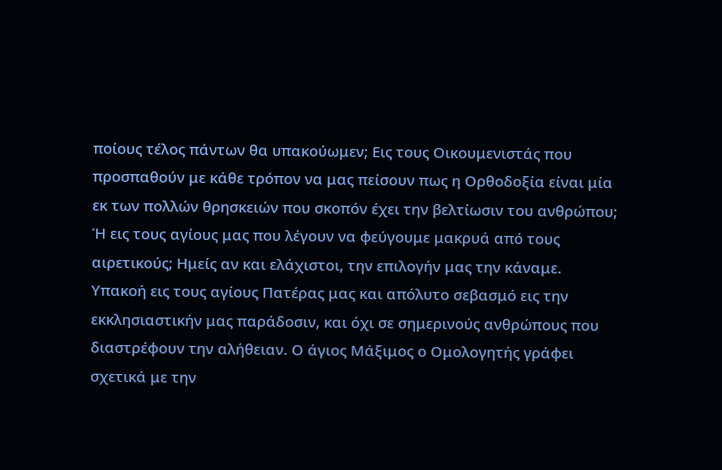ποίους τέλος πάντων θα υπακούωμεν; Εις τους Οικουμενιστάς που προσπαθούν με κάθε τρόπον να μας πείσουν πως η Ορθοδοξία είναι μία εκ των πολλών θρησκειών που σκοπόν έχει την βελτίωσιν του ανθρώπου; Ή εις τους αγίους μας που λέγουν να φεύγουμε μακρυά από τους αιρετικούς; Ημείς αν και ελάχιστοι, την επιλογήν μας την κάναμε. Υπακοή εις τους αγίους Πατέρας μας και απόλυτο σεβασμό εις την εκκλησιαστικήν μας παράδοσιν, και όχι σε σημερινούς ανθρώπους που διαστρέφουν την αλήθειαν. Ο άγιος Μάξιμος ο Ομολογητής γράφει σχετικά με την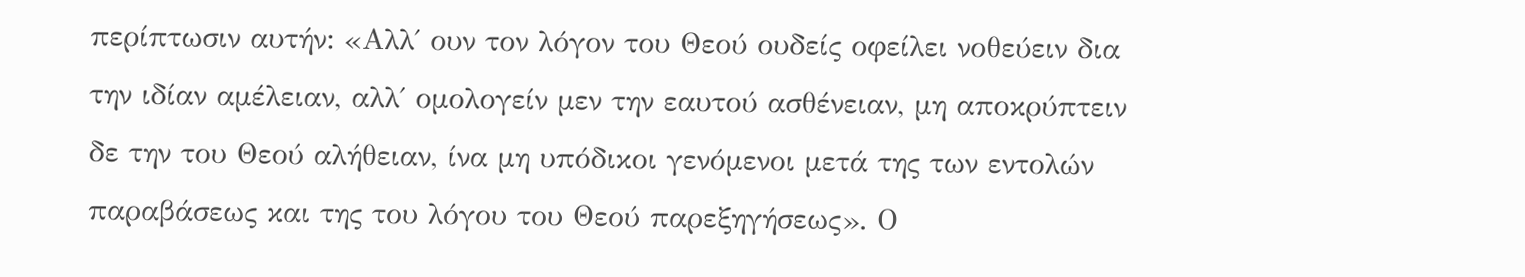περίπτωσιν αυτήν: «Αλλ΄ ουν τον λόγον του Θεού ουδείς οφείλει νοθεύειν δια την ιδίαν αμέλειαν, αλλ΄ ομολογείν μεν την εαυτού ασθένειαν, μη αποκρύπτειν δε την του Θεού αλήθειαν, ίνα μη υπόδικοι γενόμενοι μετά της των εντολών παραβάσεως και της του λόγου του Θεού παρεξηγήσεως». Ο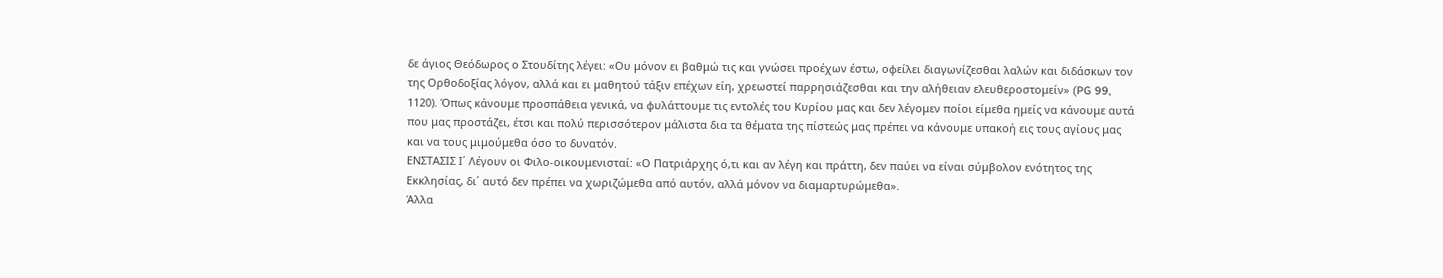δε άγιος Θεόδωρος ο Στουδίτης λέγει: «Ου μόνον ει βαθμώ τις και γνώσει προέχων έστω, οφείλει διαγωνίζεσθαι λαλών και διδάσκων τον της Ορθοδοξίας λόγον, αλλά και ει μαθητού τάξιν επέχων είη, χρεωστεί παρρησιάζεσθαι και την αλήθειαν ελευθεροστομείν» (PG 99, 1120). Όπως κάνουμε προσπάθεια γενικά, να φυλάττουμε τις εντολές του Κυρίου μας και δεν λέγομεν ποίοι είμεθα ημείς να κάνουμε αυτά που μας προστάζει, έτσι και πολύ περισσότερον μάλιστα δια τα θέματα της πίστεώς μας πρέπει να κάνουμε υπακοή εις τους αγίους μας και να τους μιμούμεθα όσο το δυνατόν.
ΕΝΣΤΑΣΙΣ Ι΄ Λέγουν οι Φιλο-οικουμενισταί: «Ο Πατριάρχης ό,τι και αν λέγη και πράττη, δεν παύει να είναι σύμβολον ενότητος της Εκκλησίας, δι΄ αυτό δεν πρέπει να χωριζώμεθα από αυτόν, αλλά μόνον να διαμαρτυρώμεθα».
Άλλα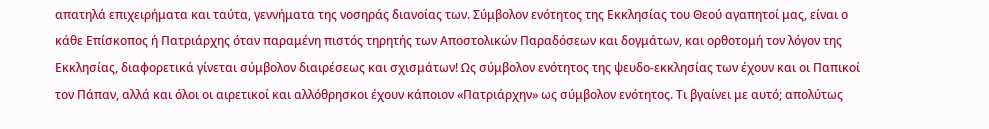απατηλά επιχειρήματα και ταύτα, γεννήματα της νοσηράς διανοίας των. Σύμβολον ενότητος της Εκκλησίας του Θεού αγαπητοί μας, είναι ο κάθε Επίσκοπος ή Πατριάρχης όταν παραμένη πιστός τηρητής των Αποστολικών Παραδόσεων και δογμάτων, και ορθοτομή τον λόγον της Εκκλησίας, διαφορετικά γίνεται σύμβολον διαιρέσεως και σχισμάτων! Ως σύμβολον ενότητος της ψευδο-εκκλησίας των έχουν και οι Παπικοί τον Πάπαν, αλλά και όλοι οι αιρετικοί και αλλόθρησκοι έχουν κάποιον «Πατριάρχην» ως σύμβολον ενότητος. Τι βγαίνει με αυτό; απολύτως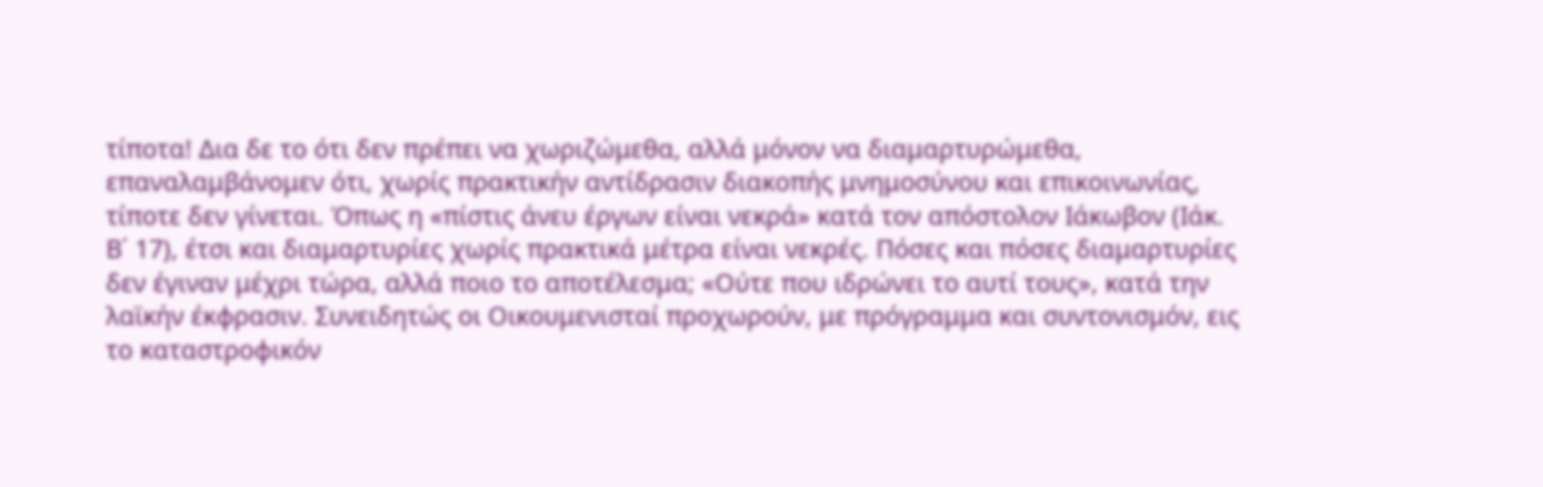τίποτα! Δια δε το ότι δεν πρέπει να χωριζώμεθα, αλλά μόνον να διαμαρτυρώμεθα, επαναλαμβάνομεν ότι, χωρίς πρακτικήν αντίδρασιν διακοπής μνημοσύνου και επικοινωνίας, τίποτε δεν γίνεται. Όπως η «πίστις άνευ έργων είναι νεκρά» κατά τον απόστολον Ιάκωβον (Ιάκ. Β΄ 17), έτσι και διαμαρτυρίες χωρίς πρακτικά μέτρα είναι νεκρές. Πόσες και πόσες διαμαρτυρίες δεν έγιναν μέχρι τώρα, αλλά ποιο το αποτέλεσμα; «Ούτε που ιδρώνει το αυτί τους», κατά την λαϊκήν έκφρασιν. Συνειδητώς οι Οικουμενισταί προχωρούν, με πρόγραμμα και συντονισμόν, εις το καταστροφικόν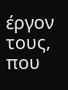έργον τους, που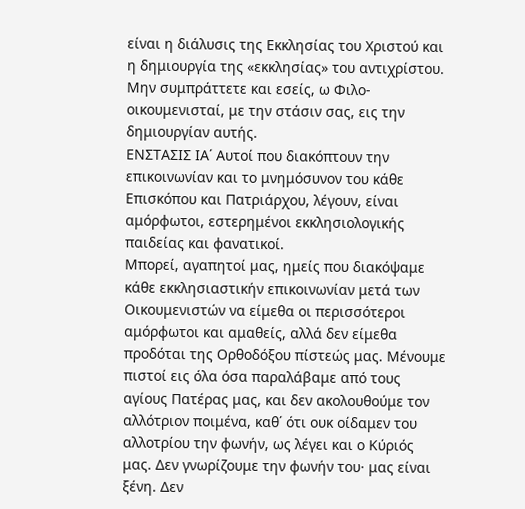είναι η διάλυσις της Εκκλησίας του Χριστού και η δημιουργία της «εκκλησίας» του αντιχρίστου. Μην συμπράττετε και εσείς, ω Φιλο-οικουμενισταί, με την στάσιν σας, εις την δημιουργίαν αυτής.
ΕΝΣΤΑΣΙΣ ΙΑ΄ Αυτοί που διακόπτουν την επικοινωνίαν και το μνημόσυνον του κάθε Επισκόπου και Πατριάρχου, λέγουν, είναι αμόρφωτοι, εστερημένοι εκκλησιολογικής παιδείας και φανατικοί.
Μπορεί, αγαπητοί μας, ημείς που διακόψαμε κάθε εκκλησιαστικήν επικοινωνίαν μετά των Οικουμενιστών να είμεθα οι περισσότεροι αμόρφωτοι και αμαθείς, αλλά δεν είμεθα προδόται της Ορθοδόξου πίστεώς μας. Μένουμε πιστοί εις όλα όσα παραλάβαμε από τους αγίους Πατέρας μας, και δεν ακολουθούμε τον αλλότριον ποιμένα, καθ΄ ότι ουκ οίδαμεν του αλλοτρίου την φωνήν, ως λέγει και ο Κύριός μας. Δεν γνωρίζουμε την φωνήν του· μας είναι ξένη. Δεν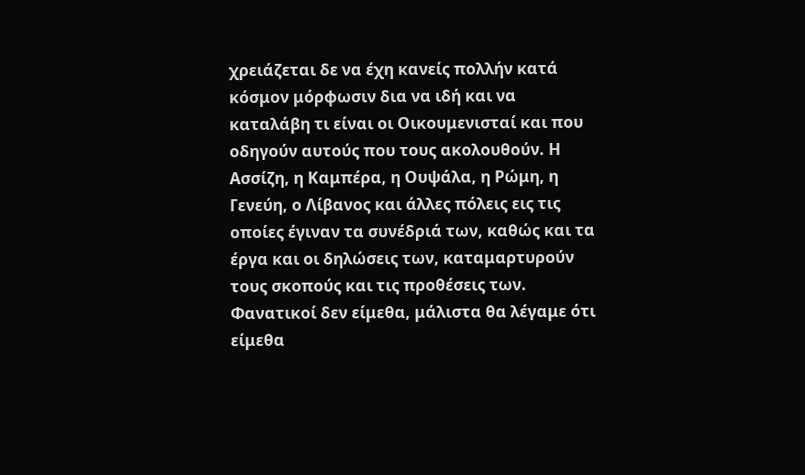χρειάζεται δε να έχη κανείς πολλήν κατά κόσμον μόρφωσιν δια να ιδή και να καταλάβη τι είναι οι Οικουμενισταί και που οδηγούν αυτούς που τους ακολουθούν. Η Ασσίζη, η Καμπέρα, η Ουψάλα, η Ρώμη, η Γενεύη, ο Λίβανος και άλλες πόλεις εις τις οποίες έγιναν τα συνέδριά των, καθώς και τα έργα και οι δηλώσεις των, καταμαρτυρούν τους σκοπούς και τις προθέσεις των. Φανατικοί δεν είμεθα, μάλιστα θα λέγαμε ότι είμεθα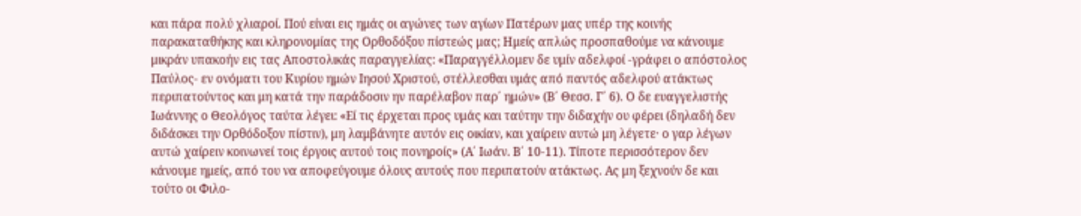και πάρα πολύ χλιαροί. Πού είναι εις ημάς οι αγώνες των αγίων Πατέρων μας υπέρ της κοινής παρακαταθήκης και κληρονομίας της Ορθοδόξου πίστεώς μας; Ημείς απλώς προσπαθούμε να κάνουμε μικράν υπακοήν εις τας Αποστολικάς παραγγελίας: «Παραγγέλλομεν δε υμίν αδελφοί -γράφει ο απόστολος Παύλος- εν ονόματι του Κυρίου ημών Ιησού Χριστού, στέλλεσθαι υμάς από παντός αδελφού ατάκτως περιπατούντος και μη κατά την παράδοσιν ην παρέλαβον παρ΄ ημών» (Β΄ Θεσσ. Γ΄ 6). Ο δε ευαγγελιστής Ιωάννης ο Θεολόγος ταύτα λέγει: «Εί τις έρχεται προς υμάς και ταύτην την διδαχήν ου φέρει (δηλαδή δεν διδάσκει την Ορθόδοξον πίστιν), μη λαμβάνητε αυτόν εις οικίαν, και χαίρειν αυτώ μη λέγετε· ο γαρ λέγων αυτώ χαίρειν κοινωνεί τοις έργοις αυτού τοις πονηροίς» (Α΄ Ιωάν. Β΄ 10-11). Τίποτε περισσότερον δεν κάνουμε ημείς, από του να αποφεύγουμε όλους αυτούς που περιπατούν ατάκτως. Ας μη ξεχνούν δε και τούτο οι Φιλο-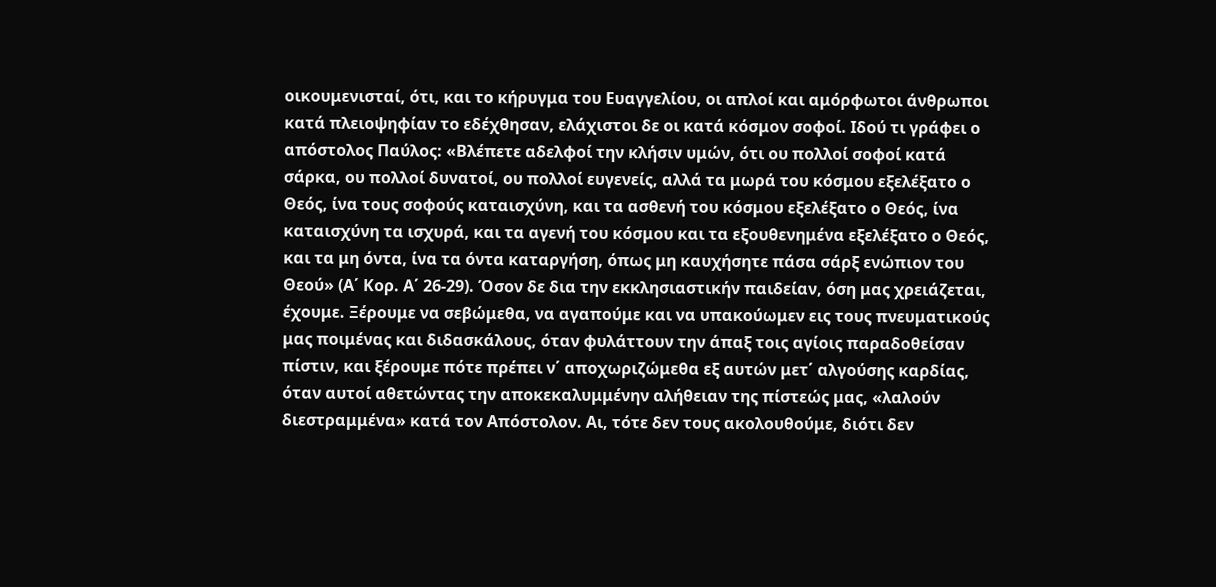οικουμενισταί, ότι, και το κήρυγμα του Ευαγγελίου, οι απλοί και αμόρφωτοι άνθρωποι κατά πλειοψηφίαν το εδέχθησαν, ελάχιστοι δε οι κατά κόσμον σοφοί. Ιδού τι γράφει ο απόστολος Παύλος: «Βλέπετε αδελφοί την κλήσιν υμών, ότι ου πολλοί σοφοί κατά σάρκα, ου πολλοί δυνατοί, ου πολλοί ευγενείς, αλλά τα μωρά του κόσμου εξελέξατο ο Θεός, ίνα τους σοφούς καταισχύνη, και τα ασθενή του κόσμου εξελέξατο ο Θεός, ίνα καταισχύνη τα ισχυρά, και τα αγενή του κόσμου και τα εξουθενημένα εξελέξατο ο Θεός, και τα μη όντα, ίνα τα όντα καταργήση, όπως μη καυχήσητε πάσα σάρξ ενώπιον του Θεού» (Α΄ Κορ. Α΄ 26-29). Όσον δε δια την εκκλησιαστικήν παιδείαν, όση μας χρειάζεται, έχουμε. Ξέρουμε να σεβώμεθα, να αγαπούμε και να υπακούωμεν εις τους πνευματικούς μας ποιμένας και διδασκάλους, όταν φυλάττουν την άπαξ τοις αγίοις παραδοθείσαν πίστιν, και ξέρουμε πότε πρέπει ν΄ αποχωριζώμεθα εξ αυτών μετ΄ αλγούσης καρδίας, όταν αυτοί αθετώντας την αποκεκαλυμμένην αλήθειαν της πίστεώς μας, «λαλούν διεστραμμένα» κατά τον Απόστολον. Αι, τότε δεν τους ακολουθούμε, διότι δεν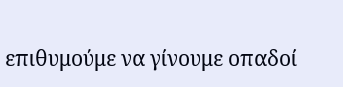επιθυμούμε να γίνουμε οπαδοί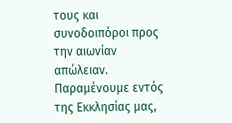τους και συνοδοιπόροι προς την αιωνίαν απώλειαν. Παραμένουμε εντός της Εκκλησίας μας,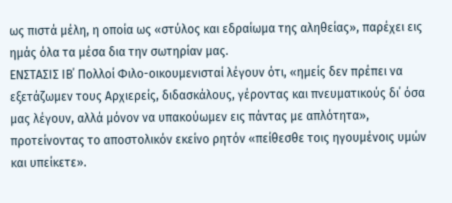ως πιστά μέλη, η οποία ως «στύλος και εδραίωμα της αληθείας», παρέχει εις ημάς όλα τα μέσα δια την σωτηρίαν μας.
ΕΝΣΤΑΣΙΣ ΙΒ΄ Πολλοί Φιλο-οικουμενισταί λέγουν ότι, «ημείς δεν πρέπει να εξετάζωμεν τους Αρχιερείς, διδασκάλους, γέροντας και πνευματικούς δι΄ όσα μας λέγουν, αλλά μόνον να υπακούωμεν εις πάντας με απλότητα», προτείνοντας το αποστολικόν εκείνο ρητόν «πείθεσθε τοις ηγουμένοις υμών και υπείκετε».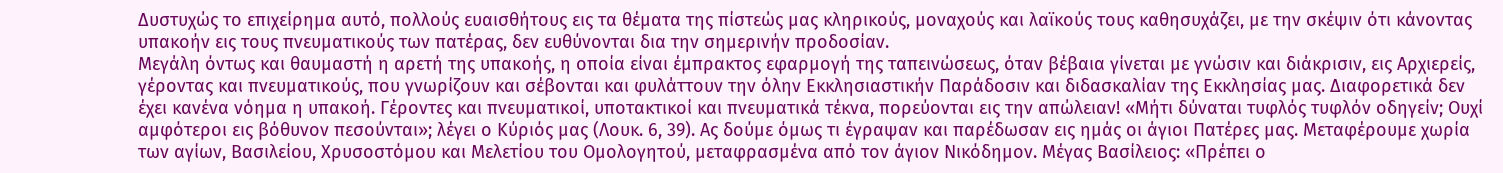Δυστυχώς το επιχείρημα αυτό, πολλούς ευαισθήτους εις τα θέματα της πίστεώς μας κληρικούς, μοναχούς και λαϊκούς τους καθησυχάζει, με την σκέψιν ότι κάνοντας υπακοήν εις τους πνευματικούς των πατέρας, δεν ευθύνονται δια την σημερινήν προδοσίαν.
Μεγάλη όντως και θαυμαστή η αρετή της υπακοής, η οποία είναι έμπρακτος εφαρμογή της ταπεινώσεως, όταν βέβαια γίνεται με γνώσιν και διάκρισιν, εις Αρχιερείς, γέροντας και πνευματικούς, που γνωρίζουν και σέβονται και φυλάττουν την όλην Εκκλησιαστικήν Παράδοσιν και διδασκαλίαν της Εκκλησίας μας. Διαφορετικά δεν έχει κανένα νόημα η υπακοή. Γέροντες και πνευματικοί, υποτακτικοί και πνευματικά τέκνα, πορεύονται εις την απώλειαν! «Μήτι δύναται τυφλός τυφλόν οδηγείν; Ουχί αμφότεροι εις βόθυνον πεσούνται»; λέγει ο Κύριός μας (Λουκ. 6, 39). Ας δούμε όμως τι έγραψαν και παρέδωσαν εις ημάς οι άγιοι Πατέρες μας. Μεταφέρουμε χωρία των αγίων, Βασιλείου, Χρυσοστόμου και Μελετίου του Ομολογητού, μεταφρασμένα από τον άγιον Νικόδημον. Μέγας Βασίλειος: «Πρέπει ο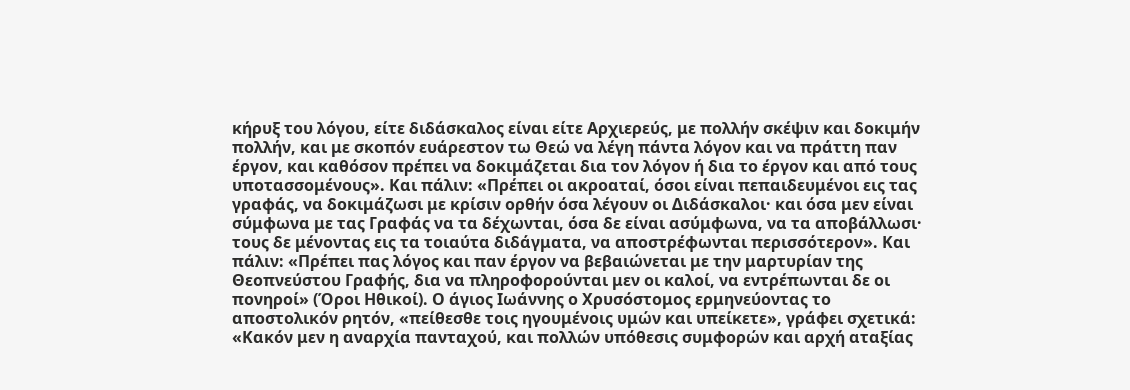κήρυξ του λόγου, είτε διδάσκαλος είναι είτε Αρχιερεύς, με πολλήν σκέψιν και δοκιμήν πολλήν, και με σκοπόν ευάρεστον τω Θεώ να λέγη πάντα λόγον και να πράττη παν έργον, και καθόσον πρέπει να δοκιμάζεται δια τον λόγον ή δια το έργον και από τους υποτασσομένους». Και πάλιν: «Πρέπει οι ακροαταί, όσοι είναι πεπαιδευμένοι εις τας γραφάς, να δοκιμάζωσι με κρίσιν ορθήν όσα λέγουν οι Διδάσκαλοι· και όσα μεν είναι σύμφωνα με τας Γραφάς να τα δέχωνται, όσα δε είναι ασύμφωνα, να τα αποβάλλωσι· τους δε μένοντας εις τα τοιαύτα διδάγματα, να αποστρέφωνται περισσότερον». Και πάλιν: «Πρέπει πας λόγος και παν έργον να βεβαιώνεται με την μαρτυρίαν της Θεοπνεύστου Γραφής, δια να πληροφορούνται μεν οι καλοί, να εντρέπωνται δε οι πονηροί» (Όροι Ηθικοί). Ο άγιος Ιωάννης ο Χρυσόστομος ερμηνεύοντας το αποστολικόν ρητόν, «πείθεσθε τοις ηγουμένοις υμών και υπείκετε», γράφει σχετικά: «Κακόν μεν η αναρχία πανταχού, και πολλών υπόθεσις συμφορών και αρχή αταξίας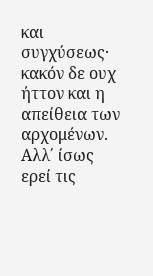και συγχύσεως· κακόν δε ουχ ήττον και η απείθεια των αρχομένων. Αλλ΄ ίσως ερεί τις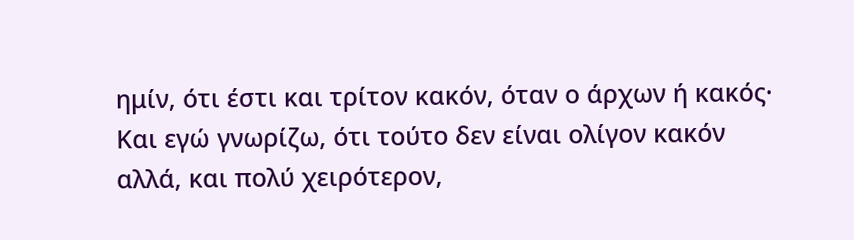ημίν, ότι έστι και τρίτον κακόν, όταν ο άρχων ή κακός· Και εγώ γνωρίζω, ότι τούτο δεν είναι ολίγον κακόν αλλά, και πολύ χειρότερον,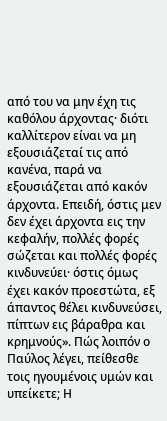από του να μην έχη τις καθόλου άρχοντας· διότι καλλίτερον είναι να μη εξουσιάζεταί τις από κανένα, παρά να εξουσιάζεται από κακόν άρχοντα. Επειδή, όστις μεν δεν έχει άρχοντα εις την κεφαλήν, πολλές φορές σώζεται και πολλές φορές κινδυνεύει· όστις όμως έχει κακόν προεστώτα, εξ άπαντος θέλει κινδυνεύσει, πίπτων εις βάραθρα και κρημνούς». Πώς λοιπόν ο Παύλος λέγει, πείθεσθε τοις ηγουμένοις υμών και υπείκετε; Η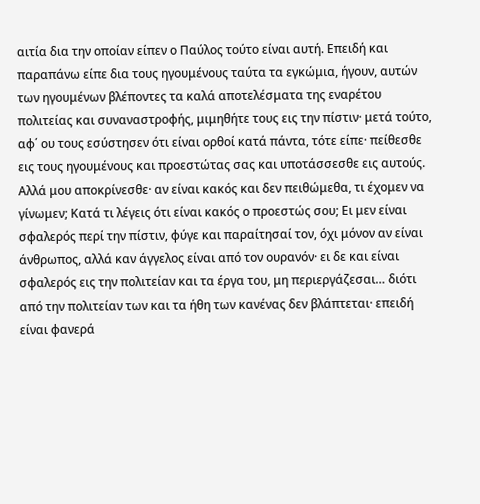αιτία δια την οποίαν είπεν ο Παύλος τούτο είναι αυτή. Επειδή και παραπάνω είπε δια τους ηγουμένους ταύτα τα εγκώμια, ήγουν, αυτών των ηγουμένων βλέποντες τα καλά αποτελέσματα της εναρέτου πολιτείας και συναναστροφής, μιμηθήτε τους εις την πίστιν· μετά τούτο, αφ΄ ου τους εσύστησεν ότι είναι ορθοί κατά πάντα, τότε είπε· πείθεσθε εις τους ηγουμένους και προεστώτας σας και υποτάσσεσθε εις αυτούς. Αλλά μου αποκρίνεσθε· αν είναι κακός και δεν πειθώμεθα, τι έχομεν να γίνωμεν; Κατά τι λέγεις ότι είναι κακός ο προεστώς σου; Ει μεν είναι σφαλερός περί την πίστιν, φύγε και παραίτησαί τον, όχι μόνον αν είναι άνθρωπος, αλλά καν άγγελος είναι από τον ουρανόν· ει δε και είναι σφαλερός εις την πολιτείαν και τα έργα του, μη περιεργάζεσαι… διότι από την πολιτείαν των και τα ήθη των κανένας δεν βλάπτεται· επειδή είναι φανερά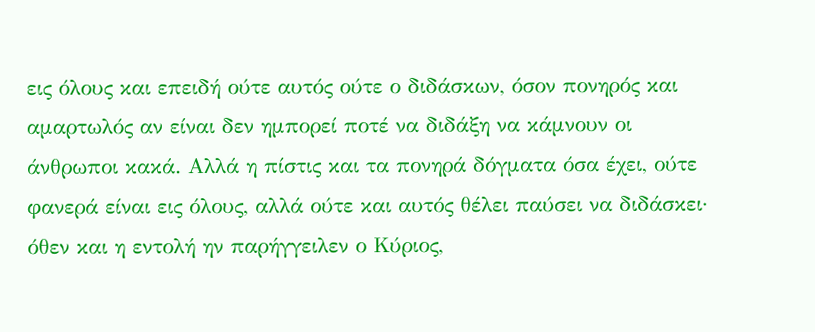εις όλους και επειδή ούτε αυτός ούτε ο διδάσκων, όσον πονηρός και αμαρτωλός αν είναι δεν ημπορεί ποτέ να διδάξη να κάμνουν οι άνθρωποι κακά. Αλλά η πίστις και τα πονηρά δόγματα όσα έχει, ούτε φανερά είναι εις όλους, αλλά ούτε και αυτός θέλει παύσει να διδάσκει· όθεν και η εντολή ην παρήγγειλεν ο Κύριος,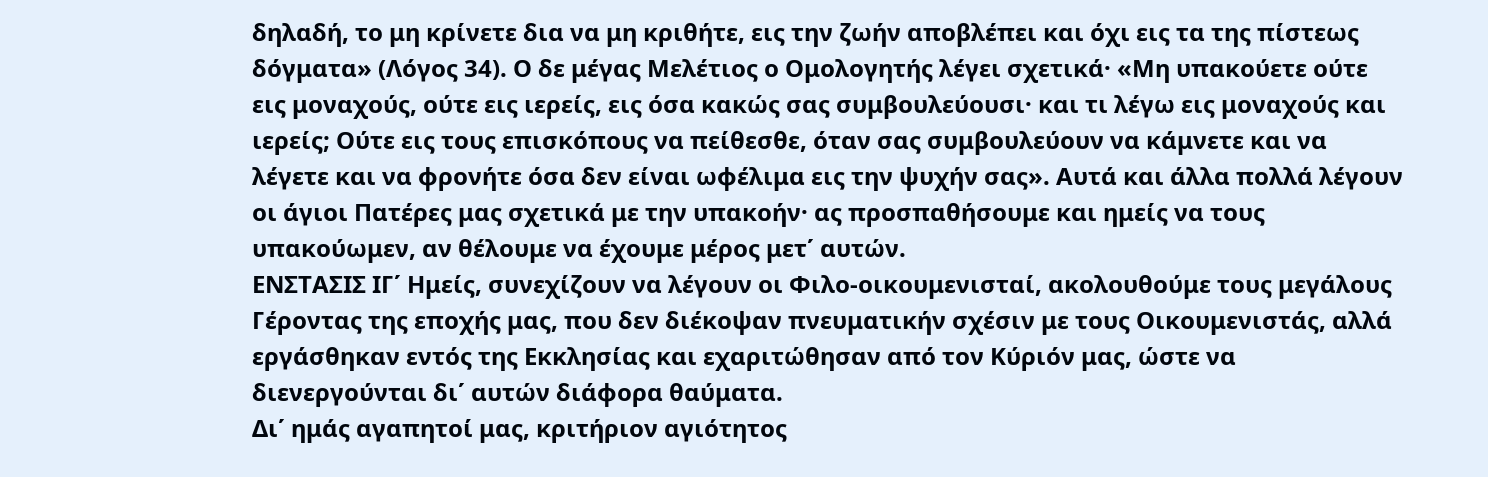δηλαδή, το μη κρίνετε δια να μη κριθήτε, εις την ζωήν αποβλέπει και όχι εις τα της πίστεως δόγματα» (Λόγος 34). Ο δε μέγας Μελέτιος ο Ομολογητής λέγει σχετικά· «Μη υπακούετε ούτε εις μοναχούς, ούτε εις ιερείς, εις όσα κακώς σας συμβουλεύουσι· και τι λέγω εις μοναχούς και ιερείς; Ούτε εις τους επισκόπους να πείθεσθε, όταν σας συμβουλεύουν να κάμνετε και να λέγετε και να φρονήτε όσα δεν είναι ωφέλιμα εις την ψυχήν σας». Αυτά και άλλα πολλά λέγουν οι άγιοι Πατέρες μας σχετικά με την υπακοήν· ας προσπαθήσουμε και ημείς να τους υπακούωμεν, αν θέλουμε να έχουμε μέρος μετ΄ αυτών.
ΕΝΣΤΑΣΙΣ ΙΓ΄ Ημείς, συνεχίζουν να λέγουν οι Φιλο-οικουμενισταί, ακολουθούμε τους μεγάλους Γέροντας της εποχής μας, που δεν διέκοψαν πνευματικήν σχέσιν με τους Οικουμενιστάς, αλλά εργάσθηκαν εντός της Εκκλησίας και εχαριτώθησαν από τον Κύριόν μας, ώστε να διενεργούνται δι΄ αυτών διάφορα θαύματα.
Δι΄ ημάς αγαπητοί μας, κριτήριον αγιότητος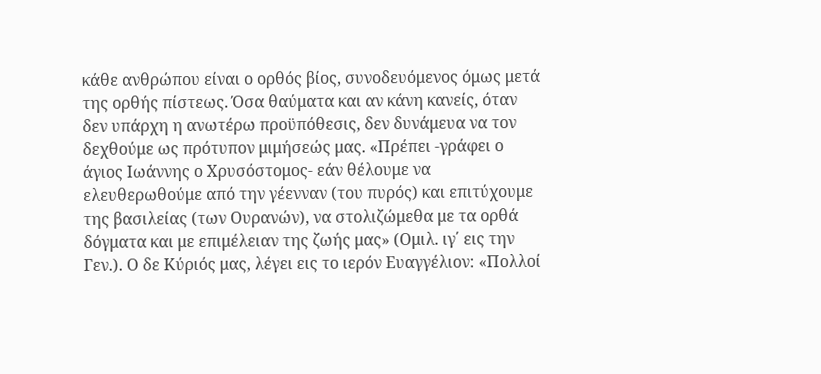κάθε ανθρώπου είναι ο ορθός βίος, συνοδευόμενος όμως μετά της ορθής πίστεως. Όσα θαύματα και αν κάνη κανείς, όταν δεν υπάρχη η ανωτέρω προϋπόθεσις, δεν δυνάμευα να τον δεχθούμε ως πρότυπον μιμήσεώς μας. «Πρέπει -γράφει ο άγιος Ιωάννης ο Χρυσόστομος- εάν θέλουμε να ελευθερωθούμε από την γέενναν (του πυρός) και επιτύχουμε της βασιλείας (των Ουρανών), να στολιζώμεθα με τα ορθά δόγματα και με επιμέλειαν της ζωής μας» (Ομιλ. ιγ΄ εις την Γεν.). Ο δε Κύριός μας, λέγει εις το ιερόν Ευαγγέλιον: «Πολλοί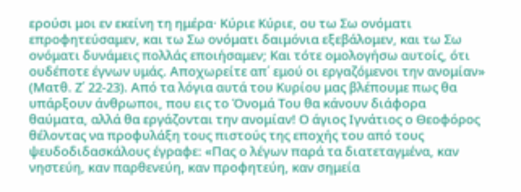ερούσι μοι εν εκείνη τη ημέρα· Κύριε Κύριε, ου τω Σω ονόματι επροφητεύσαμεν, και τω Σω ονόματι δαιμόνια εξεβάλομεν, και τω Σω ονόματι δυνάμεις πολλάς εποιήσαμεν; Και τότε ομολογήσω αυτοίς, ότι ουδέποτε έγνων υμάς. Αποχωρείτε απ΄ εμού οι εργαζόμενοι την ανομίαν» (Ματθ. Ζ΄ 22-23). Από τα λόγια αυτά του Κυρίου μας βλέπουμε πως θα υπάρξουν άνθρωποι, που εις το Όνομά Του θα κάνουν διάφορα θαύματα, αλλά θα εργάζονται την ανομίαν! Ο άγιος Ιγνάτιος ο Θεοφόρος θέλοντας να προφυλάξη τους πιστούς της εποχής του από τους ψευδοδιδασκάλους έγραφε: «Πας ο λέγων παρά τα διατεταγμένα, καν νηστεύη, καν παρθενεύη, καν προφητεύη, καν σημεία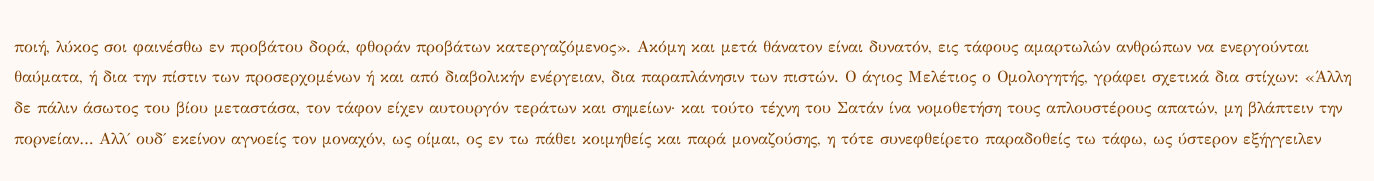ποιή, λύκος σοι φαινέσθω εν προβάτου δορά, φθοράν προβάτων κατεργαζόμενος». Ακόμη και μετά θάνατον είναι δυνατόν, εις τάφους αμαρτωλών ανθρώπων να ενεργούνται θαύματα, ή δια την πίστιν των προσερχομένων ή και από διαβολικήν ενέργειαν, δια παραπλάνησιν των πιστών. Ο άγιος Μελέτιος ο Ομολογητής, γράφει σχετικά δια στίχων: «Άλλη δε πάλιν άσωτος του βίου μεταστάσα, τον τάφον είχεν αυτουργόν τεράτων και σημείων· και τούτο τέχνη του Σατάν ίνα νομοθετήση τους απλουστέρους απατών, μη βλάπτειν την πορνείαν… Αλλ΄ ουδ΄ εκείνον αγνοείς τον μοναχόν, ως οίμαι, ος εν τω πάθει κοιμηθείς και παρά μοναζούσης, η τότε συνεφθείρετο παραδοθείς τω τάφω, ως ύστερον εξήγγειλεν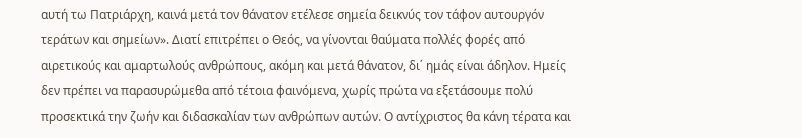αυτή τω Πατριάρχη, καινά μετά τον θάνατον ετέλεσε σημεία δεικνύς τον τάφον αυτουργόν τεράτων και σημείων». Διατί επιτρέπει ο Θεός, να γίνονται θαύματα πολλές φορές από αιρετικούς και αμαρτωλούς ανθρώπους, ακόμη και μετά θάνατον, δι΄ ημάς είναι άδηλον. Ημείς δεν πρέπει να παρασυρώμεθα από τέτοια φαινόμενα, χωρίς πρώτα να εξετάσουμε πολύ προσεκτικά την ζωήν και διδασκαλίαν των ανθρώπων αυτών. Ο αντίχριστος θα κάνη τέρατα και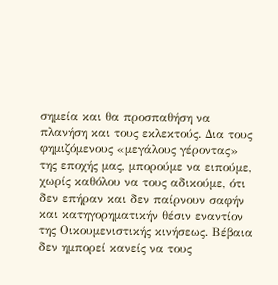σημεία και θα προσπαθήση να πλανήση και τους εκλεκτούς. Δια τους φημιζόμενους «μεγάλους γέροντας» της εποχής μας, μπορούμε να ειπούμε, χωρίς καθόλου να τους αδικούμε, ότι δεν επήραν και δεν παίρνουν σαφήν και κατηγορηματικήν θέσιν εναντίον της Οικουμενιστικής κινήσεως. Βέβαια δεν ημπορεί κανείς να τους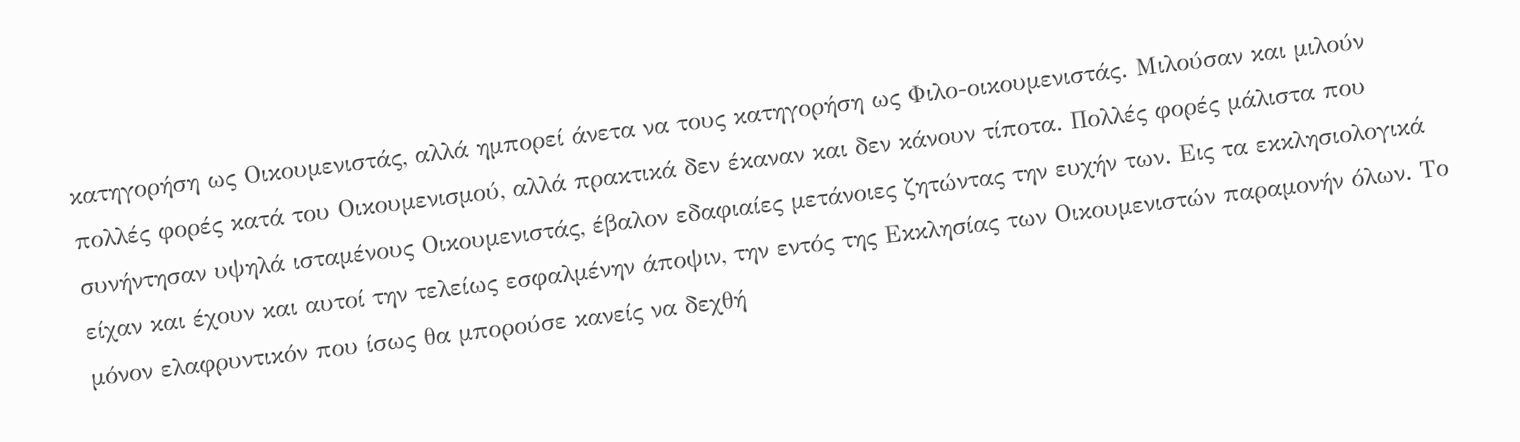κατηγορήση ως Οικουμενιστάς, αλλά ημπορεί άνετα να τους κατηγορήση ως Φιλο-οικουμενιστάς. Μιλούσαν και μιλούν πολλές φορές κατά του Οικουμενισμού, αλλά πρακτικά δεν έκαναν και δεν κάνουν τίποτα. Πολλές φορές μάλιστα που συνήντησαν υψηλά ισταμένους Οικουμενιστάς, έβαλον εδαφιαίες μετάνοιες ζητώντας την ευχήν των. Εις τα εκκλησιολογικά είχαν και έχουν και αυτοί την τελείως εσφαλμένην άποψιν, την εντός της Εκκλησίας των Οικουμενιστών παραμονήν όλων. Το μόνον ελαφρυντικόν που ίσως θα μπορούσε κανείς να δεχθή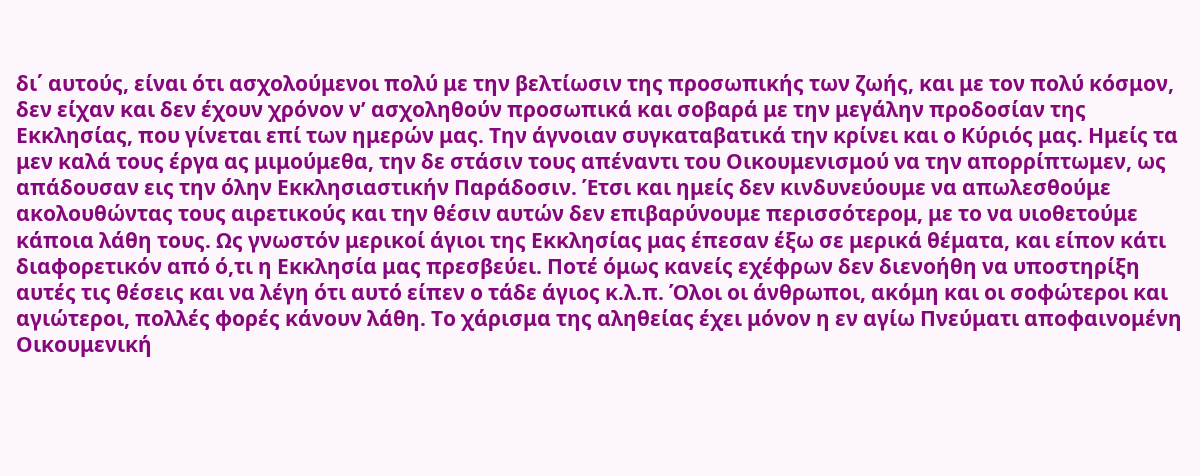δι΄ αυτούς, είναι ότι ασχολούμενοι πολύ με την βελτίωσιν της προσωπικής των ζωής, και με τον πολύ κόσμον, δεν είχαν και δεν έχουν χρόνον ν’ ασχοληθούν προσωπικά και σοβαρά με την μεγάλην προδοσίαν της Εκκλησίας, που γίνεται επί των ημερών μας. Την άγνοιαν συγκαταβατικά την κρίνει και ο Κύριός μας. Ημείς τα μεν καλά τους έργα ας μιμούμεθα, την δε στάσιν τους απέναντι του Οικουμενισμού να την απορρίπτωμεν, ως απάδουσαν εις την όλην Εκκλησιαστικήν Παράδοσιν. Έτσι και ημείς δεν κινδυνεύουμε να απωλεσθούμε ακολουθώντας τους αιρετικούς και την θέσιν αυτών δεν επιβαρύνουμε περισσότερομ, με το να υιοθετούμε κάποια λάθη τους. Ως γνωστόν μερικοί άγιοι της Εκκλησίας μας έπεσαν έξω σε μερικά θέματα, και είπον κάτι διαφορετικόν από ό,τι η Εκκλησία μας πρεσβεύει. Ποτέ όμως κανείς εχέφρων δεν διενοήθη να υποστηρίξη αυτές τις θέσεις και να λέγη ότι αυτό είπεν ο τάδε άγιος κ.λ.π. Όλοι οι άνθρωποι, ακόμη και οι σοφώτεροι και αγιώτεροι, πολλές φορές κάνουν λάθη. Το χάρισμα της αληθείας έχει μόνον η εν αγίω Πνεύματι αποφαινομένη Οικουμενική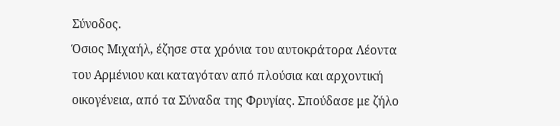Σύνοδος.
Όσιος Μιχαήλ, έζησε στα χρόνια του αυτοκράτορα Λέοντα του Αρμένιου και καταγόταν από πλούσια και αρχοντική οικογένεια, από τα Σύναδα της Φρυγίας. Σπούδασε με ζήλο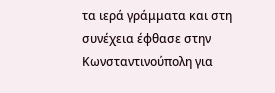τα ιερά γράμματα και στη συνέχεια έφθασε στην Κωνσταντινούπολη για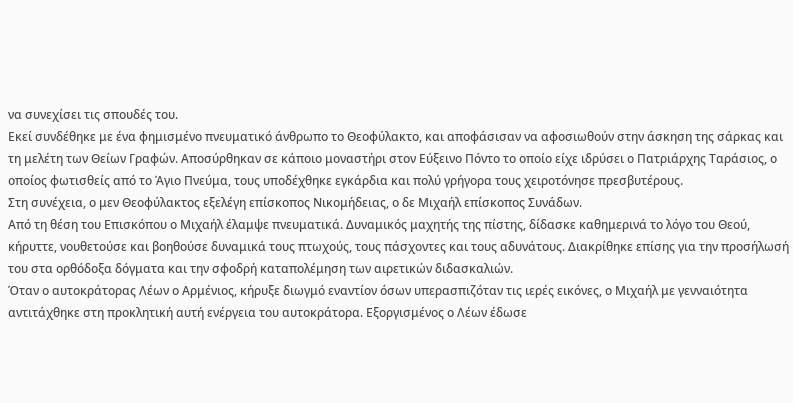να συνεχίσει τις σπουδές του.
Εκεί συνδέθηκε με ένα φημισμένο πνευματικό άνθρωπο το Θεοφύλακτο, και αποφάσισαν να αφοσιωθούν στην άσκηση της σάρκας και τη μελέτη των Θείων Γραφών. Αποσύρθηκαν σε κάποιο μοναστήρι στον Εύξεινο Πόντο το οποίο είχε ιδρύσει ο Πατριάρχης Ταράσιος, ο οποίος φωτισθείς από το Άγιο Πνεύμα, τους υποδέχθηκε εγκάρδια και πολύ γρήγορα τους χειροτόνησε πρεσβυτέρους.
Στη συνέχεια, ο μεν Θεοφύλακτος εξελέγη επίσκοπος Νικομήδειας, ο δε Μιχαήλ επίσκοπος Συνάδων.
Από τη θέση του Επισκόπου ο Μιχαήλ έλαμψε πνευματικά. Δυναμικός μαχητής της πίστης, δίδασκε καθημερινά το λόγο του Θεού, κήρυττε, νουθετούσε και βοηθούσε δυναμικά τους πτωχούς, τους πάσχοντες και τους αδυνάτους. Διακρίθηκε επίσης για την προσήλωσή του στα ορθόδοξα δόγματα και την σφοδρή καταπολέμηση των αιρετικών διδασκαλιών.
Όταν ο αυτοκράτορας Λέων ο Αρμένιος, κήρυξε διωγμό εναντίον όσων υπερασπιζόταν τις ιερές εικόνες, ο Μιχαήλ με γενναιότητα αντιτάχθηκε στη προκλητική αυτή ενέργεια του αυτοκράτορα. Εξοργισμένος ο Λέων έδωσε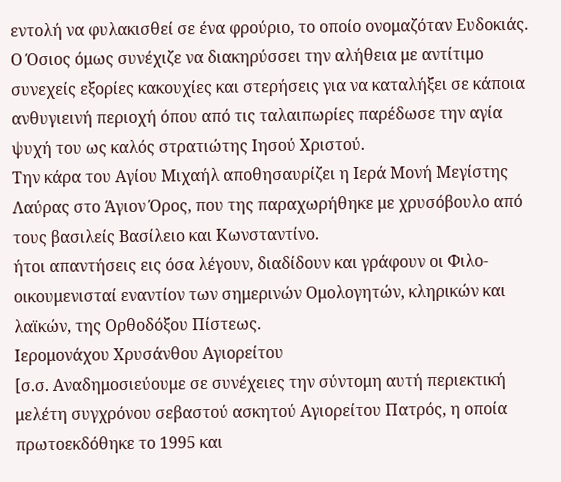εντολή να φυλακισθεί σε ένα φρούριο, το οποίο ονομαζόταν Ευδοκιάς.
Ο Όσιος όμως συνέχιζε να διακηρύσσει την αλήθεια με αντίτιμο συνεχείς εξορίες κακουχίες και στερήσεις για να καταλήξει σε κάποια ανθυγιεινή περιοχή όπου από τις ταλαιπωρίες παρέδωσε την αγία ψυχή του ως καλός στρατιώτης Ιησού Χριστού.
Την κάρα του Αγίου Μιχαήλ αποθησαυρίζει η Ιερά Μονή Μεγίστης Λαύρας στο Άγιον Όρος, που της παραχωρήθηκε με χρυσόβουλο από τους βασιλείς Βασίλειο και Κωνσταντίνο.
ήτοι απαντήσεις εις όσα λέγουν, διαδίδουν και γράφουν οι Φιλο-οικουμενισταί εναντίον των σημερινών Ομολογητών, κληρικών και λαϊκών, της Ορθοδόξου Πίστεως.
Ιερομονάχου Χρυσάνθου Αγιορείτου
[σ.σ. Αναδημοσιεύουμε σε συνέχειες την σύντομη αυτή περιεκτική μελέτη συγχρόνου σεβαστού ασκητού Αγιορείτου Πατρός, η οποία πρωτοεκδόθηκε το 1995 και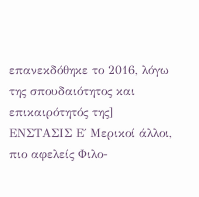επανεκδόθηκε το 2016, λόγω της σπουδαιότητος και επικαιρότητός της]
ΕΝΣΤΑΣΙΣ Ε΄ Μερικοί άλλοι, πιο αφελείς Φιλο-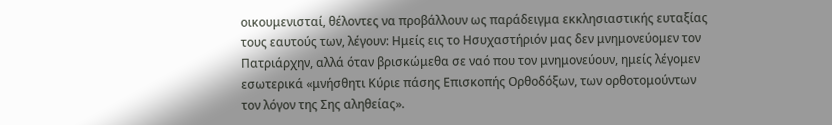οικουμενισταί, θέλοντες να προβάλλουν ως παράδειγμα εκκλησιαστικής ευταξίας τους εαυτούς των, λέγουν: Ημείς εις το Ησυχαστήριόν μας δεν μνημονεύομεν τον Πατριάρχην, αλλά όταν βρισκώμεθα σε ναό που τον μνημονεύουν, ημείς λέγομεν εσωτερικά «μνήσθητι Κύριε πάσης Επισκοπής Ορθοδόξων, των ορθοτομούντων τον λόγον της Σης αληθείας».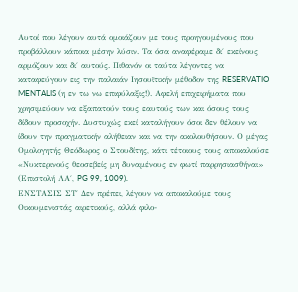Αυτοί που λέγουν αυτά ομοιάζουν με τους προηγουμένους που προβάλλουν κάποια μέσην λύσιν. Τα όσα αναφέραμε δι΄ εκείνους αρμόζουν και δι΄ αυτούς. Πιθανόν οι ταύτα λέγοντες να καταφεύγουν εις την παλαιάν Ιησουϊτικήν μέθοδον της RESERVATIO MENTALIS (η εν τω νω επιφύλαξις!). Αφελή επιχειρήματα που χρησιμεύουν να εξαπατούν τους εαυτούς των και όσους τους δίδουν προσοχήν. Δυστυχώς εκεί καταλήγουν όσοι δεν θέλουν να ίδουν την πραγματικήν αλήθειαν και να την ακολουθήσουν. Ο μέγας Ομολογητής Θεόδωρος ο Στουδίτης, κάτι τέτοιους τους αποκαλούσε «Νυκτερινούς θεοσεβείς μη δυναμένους εν φωτί παρρησιασθήναι» (Επιστολή ΛΑ΄, PG 99, 1009).
ΕΝΣΤΑΣΙΣ ΣΤ΄ Δεν πρέπει, λέγουν να αποκαλούμε τους Οικουμενιστάς αιρετικούς, αλλά φιλο-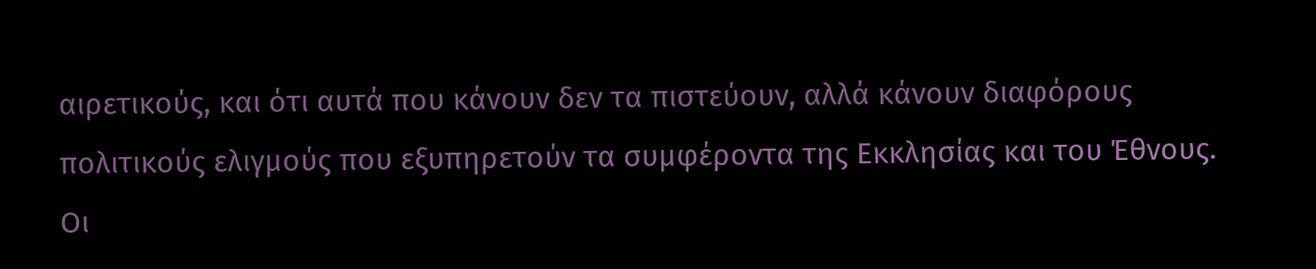αιρετικούς, και ότι αυτά που κάνουν δεν τα πιστεύουν, αλλά κάνουν διαφόρους πολιτικούς ελιγμούς που εξυπηρετούν τα συμφέροντα της Εκκλησίας και του Έθνους.
Οι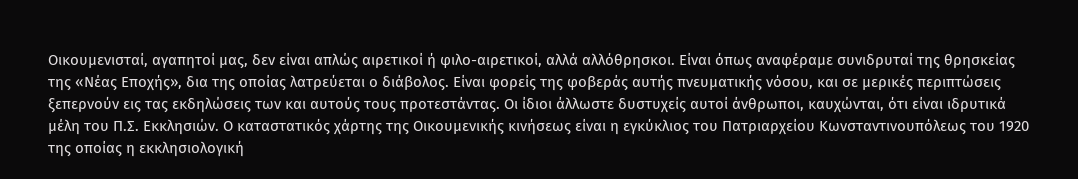Οικουμενισταί, αγαπητοί μας, δεν είναι απλώς αιρετικοί ή φιλο-αιρετικοί, αλλά αλλόθρησκοι. Είναι όπως αναφέραμε συνιδρυταί της θρησκείας της «Νέας Εποχής», δια της οποίας λατρεύεται ο διάβολος. Είναι φορείς της φοβεράς αυτής πνευματικής νόσου, και σε μερικές περιπτώσεις ξεπερνούν εις τας εκδηλώσεις των και αυτούς τους προτεστάντας. Οι ίδιοι άλλωστε δυστυχείς αυτοί άνθρωποι, καυχώνται, ότι είναι ιδρυτικά μέλη του Π.Σ. Εκκλησιών. Ο καταστατικός χάρτης της Οικουμενικής κινήσεως είναι η εγκύκλιος του Πατριαρχείου Κωνσταντινουπόλεως του 1920 της οποίας η εκκλησιολογική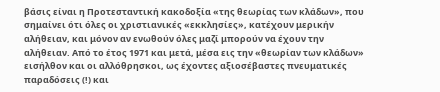βάσις είναι η Προτεσταντική κακοδοξία «της θεωρίας των κλάδων», που σημαίνει ότι όλες οι χριστιανικές «εκκλησίες», κατέχουν μερικήν αλήθειαν, και μόνον αν ενωθούν όλες μαζί μπορούν να έχουν την αλήθειαν. Από το έτος 1971 και μετά, μέσα εις την «θεωρίαν των κλάδων» εισήλθον και οι αλλόθρησκοι, ως έχοντες αξιοσέβαστες πνευματικές παραδόσεις (!) και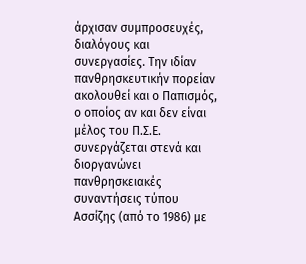άρχισαν συμπροσευχές, διαλόγους και συνεργασίες. Την ιδίαν πανθρησκευτικήν πορείαν ακολουθεί και ο Παπισμός, ο οποίος αν και δεν είναι μέλος του Π.Σ.Ε. συνεργάζεται στενά και διοργανώνει πανθρησκειακές συναντήσεις τύπου Ασσίζης (από το 1986) με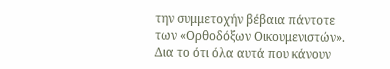την συμμετοχήν βέβαια πάντοτε των «Ορθοδόξων Οικουμενιστών».
Δια το ότι όλα αυτά που κάνουν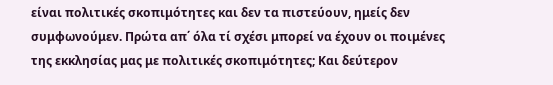είναι πολιτικές σκοπιμότητες και δεν τα πιστεύουν, ημείς δεν συμφωνούμεν. Πρώτα απ΄ όλα τί σχέσι μπορεί να έχουν οι ποιμένες της εκκλησίας μας με πολιτικές σκοπιμότητες; Και δεύτερον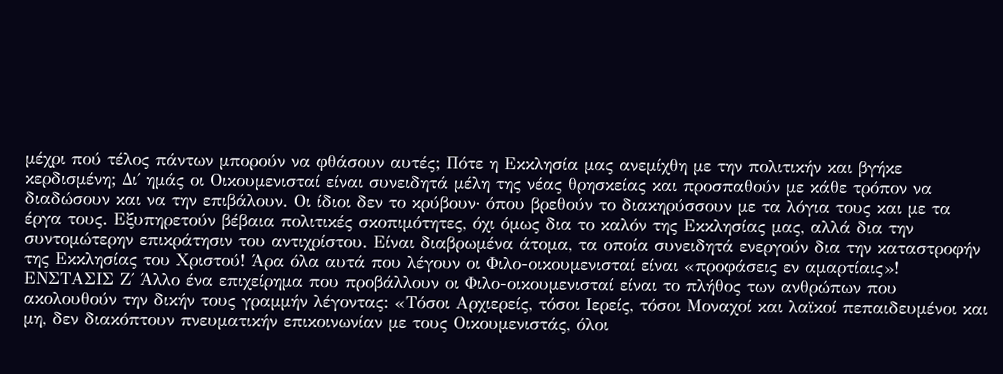μέχρι πού τέλος πάντων μπορούν να φθάσουν αυτές; Πότε η Εκκλησία μας ανεμίχθη με την πολιτικήν και βγήκε κερδισμένη; Δι΄ ημάς οι Οικουμενισταί είναι συνειδητά μέλη της νέας θρησκείας και προσπαθούν με κάθε τρόπον να διαδώσουν και να την επιβάλουν. Οι ίδιοι δεν το κρύβουν· όπου βρεθούν το διακηρύσσουν με τα λόγια τους και με τα έργα τους. Εξυπηρετούν βέβαια πολιτικές σκοπιμότητες, όχι όμως δια το καλόν της Εκκλησίας μας, αλλά δια την συντομώτερην επικράτησιν του αντιχρίστου. Είναι διαβρωμένα άτομα, τα οποία συνειδητά ενεργούν δια την καταστροφήν της Εκκλησίας του Χριστού! Άρα όλα αυτά που λέγουν οι Φιλο-οικουμενισταί είναι «προφάσεις εν αμαρτίαις»!
ΕΝΣΤΑΣΙΣ Ζ΄ Άλλο ένα επιχείρημα που προβάλλουν οι Φιλο-οικουμενισταί είναι το πλήθος των ανθρώπων που ακολουθούν την δικήν τους γραμμήν λέγοντας: «Τόσοι Αρχιερείς, τόσοι Ιερείς, τόσοι Μοναχοί και λαϊκοί πεπαιδευμένοι και μη, δεν διακόπτουν πνευματικήν επικοινωνίαν με τους Οικουμενιστάς, όλοι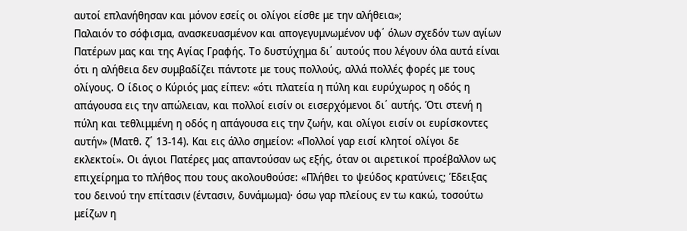αυτοί επλανήθησαν και μόνον εσείς οι ολίγοι είσθε με την αλήθεια»;
Παλαιόν το σόφισμα, ανασκευασμένον και απογεγυμνωμένον υφ΄ όλων σχεδόν των αγίων Πατέρων μας και της Αγίας Γραφής. Το δυστύχημα δι΄ αυτούς που λέγουν όλα αυτά είναι ότι η αλήθεια δεν συμβαδίζει πάντοτε με τους πολλούς, αλλά πολλές φορές με τους ολίγους. Ο ίδιος ο Κύριός μας είπεν: «ότι πλατεία η πύλη και ευρύχωρος η οδός η απάγουσα εις την απώλειαν, και πολλοί εισίν οι εισερχόμενοι δι΄ αυτής. Ότι στενή η πύλη και τεθλιμμένη η οδός η απάγουσα εις την ζωήν, και ολίγοι εισίν οι ευρίσκοντες αυτήν» (Ματθ. ζ΄ 13-14). Και εις άλλο σημείον: «Πολλοί γαρ εισί κλητοί ολίγοι δε εκλεκτοί». Οι άγιοι Πατέρες μας απαντούσαν ως εξής, όταν οι αιρετικοί προέβαλλον ως επιχείρημα το πλήθος που τους ακολουθούσε: «Πλήθει το ψεύδος κρατύνεις; Έδειξας του δεινού την επίτασιν (έντασιν, δυνάμωμα)· όσω γαρ πλείους εν τω κακώ, τοσούτω μείζων η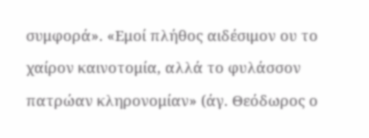συμφορά». «Εμοί πλήθος αιδέσιμον ου το χαίρον καινοτομία, αλλά το φυλάσσον πατρώαν κληρονομίαν» (άγ. Θεόδωρος ο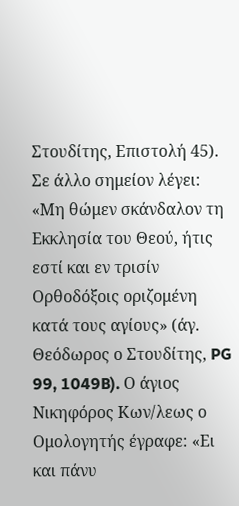Στουδίτης, Επιστολή 45). Σε άλλο σημείον λέγει: «Μη θώμεν σκάνδαλον τη Εκκλησία του Θεού, ήτις εστί και εν τρισίν Ορθοδόξοις οριζομένη κατά τους αγίους» (άγ. Θεόδωρος ο Στουδίτης, PG 99, 1049B). Ο άγιος Νικηφόρος Κων/λεως ο Ομολογητής έγραφε: «Ει και πάνυ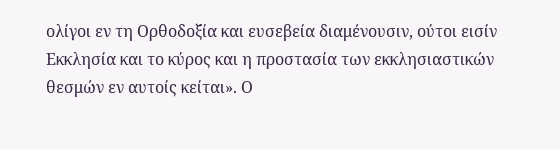ολίγοι εν τη Ορθοδοξία και ευσεβεία διαμένουσιν, ούτοι εισίν Εκκλησία και το κύρος και η προστασία των εκκλησιαστικών θεσμών εν αυτοίς κείται». Ο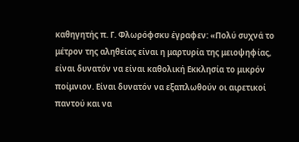καθηγητής π. Γ. Φλωρόφσκυ έγραφεν: «Πολύ συχνά το μέτρον της αληθείας είναι η μαρτυρία της μειοψηφίας, είναι δυνατόν να είναι καθολική Εκκλησία το μικρόν ποίμνιον. Είναι δυνατόν να εξαπλωθούν οι αιρετικοί παντού και να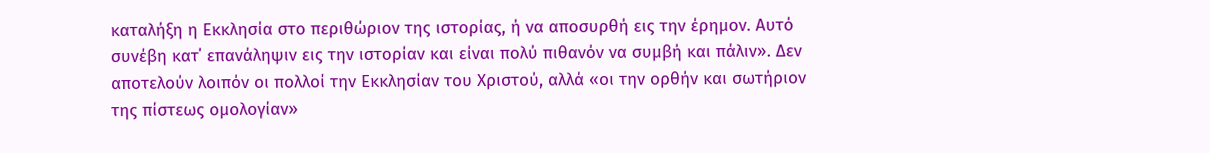καταλήξη η Εκκλησία στο περιθώριον της ιστορίας, ή να αποσυρθή εις την έρημον. Αυτό συνέβη κατ΄ επανάληψιν εις την ιστορίαν και είναι πολύ πιθανόν να συμβή και πάλιν». Δεν αποτελούν λοιπόν οι πολλοί την Εκκλησίαν του Χριστού, αλλά «οι την ορθήν και σωτήριον της πίστεως ομολογίαν»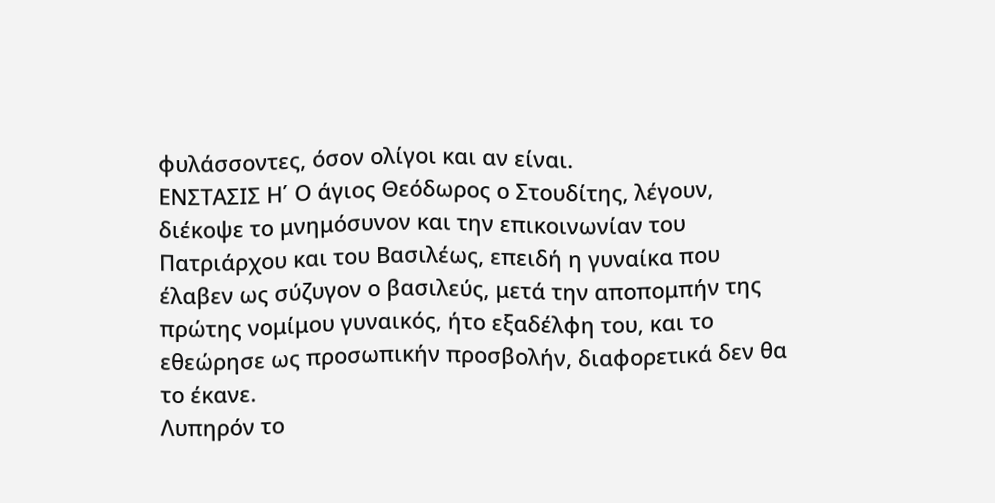φυλάσσοντες, όσον ολίγοι και αν είναι.
ΕΝΣΤΑΣΙΣ Η΄ Ο άγιος Θεόδωρος ο Στουδίτης, λέγουν, διέκοψε το μνημόσυνον και την επικοινωνίαν του Πατριάρχου και του Βασιλέως, επειδή η γυναίκα που έλαβεν ως σύζυγον ο βασιλεύς, μετά την αποπομπήν της πρώτης νομίμου γυναικός, ήτο εξαδέλφη του, και το εθεώρησε ως προσωπικήν προσβολήν, διαφορετικά δεν θα το έκανε.
Λυπηρόν το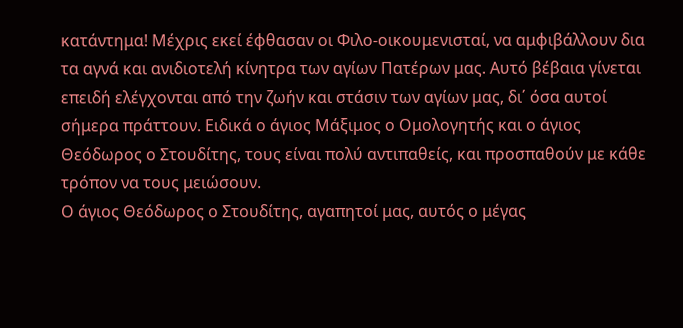κατάντημα! Μέχρις εκεί έφθασαν οι Φιλο-οικουμενισταί, να αμφιβάλλουν δια τα αγνά και ανιδιοτελή κίνητρα των αγίων Πατέρων μας. Αυτό βέβαια γίνεται επειδή ελέγχονται από την ζωήν και στάσιν των αγίων μας, δι΄ όσα αυτοί σήμερα πράττουν. Ειδικά ο άγιος Μάξιμος ο Ομολογητής και ο άγιος Θεόδωρος ο Στουδίτης, τους είναι πολύ αντιπαθείς, και προσπαθούν με κάθε τρόπον να τους μειώσουν.
Ο άγιος Θεόδωρος ο Στουδίτης, αγαπητοί μας, αυτός ο μέγας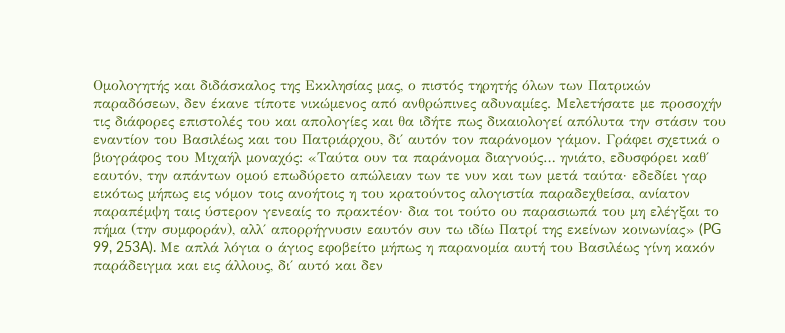Ομολογητής και διδάσκαλος της Εκκλησίας μας, ο πιστός τηρητής όλων των Πατρικών παραδόσεων, δεν έκανε τίποτε νικώμενος από ανθρώπινες αδυναμίες. Μελετήσατε με προσοχήν τις διάφορες επιστολές του και απολογίες και θα ιδήτε πως δικαιολογεί απόλυτα την στάσιν του εναντίον του Βασιλέως και του Πατριάρχου, δι΄ αυτόν τον παράνομον γάμον. Γράφει σχετικά ο βιογράφος του Μιχαήλ μοναχός: «Ταύτα ουν τα παράνομα διαγνούς… ηνιάτο, εδυσφόρει καθ΄ εαυτόν, την απάντων ομού επωδύρετο απώλειαν των τε νυν και των μετά ταύτα· εδεδίει γαρ εικότως μήπως εις νόμον τοις ανοήτοις η του κρατούντος αλογιστία παραδεχθείσα, ανίατον παραπέμψη ταις ύστερον γενεαίς το πρακτέον· δια τοι τούτο ου παρασιωπά του μη ελέγξαι το πήμα (την συμφοράν), αλλ΄ απορρήγνυσιν εαυτόν συν τω ιδίω Πατρί της εκείνων κοινωνίας» (PG 99, 253A). Με απλά λόγια ο άγιος εφοβείτο μήπως η παρανομία αυτή του Βασιλέως γίνη κακόν παράδειγμα και εις άλλους, δι΄ αυτό και δεν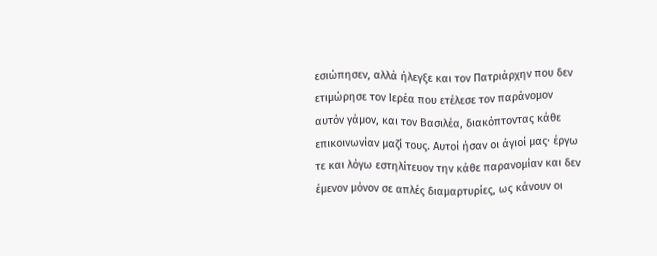εσιώπησεν, αλλά ήλεγξε και τον Πατριάρχην που δεν ετιμώρησε τον Ιερέα που ετέλεσε τον παράνομον αυτόν γάμον, και τον Βασιλέα, διακόπτοντας κάθε επικοινωνίαν μαζί τους. Αυτοί ήσαν οι άγιοί μας· έργω τε και λόγω εστηλίτευον την κάθε παρανομίαν και δεν έμενον μόνον σε απλές διαμαρτυρίες, ως κάνουν οι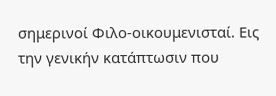σημερινοί Φιλο-οικουμενισταί. Εις την γενικήν κατάπτωσιν που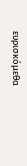ευρισκόμεθα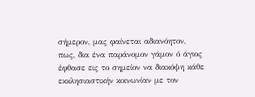σήμερον, μας φαίνεται αδιανόητον, πως, δια ένα παράνομον γάμον ό άγιος έφθασε εις το σημείον να διακόψη κάθε εκκλησιαστικήν κοινωνίαν με τον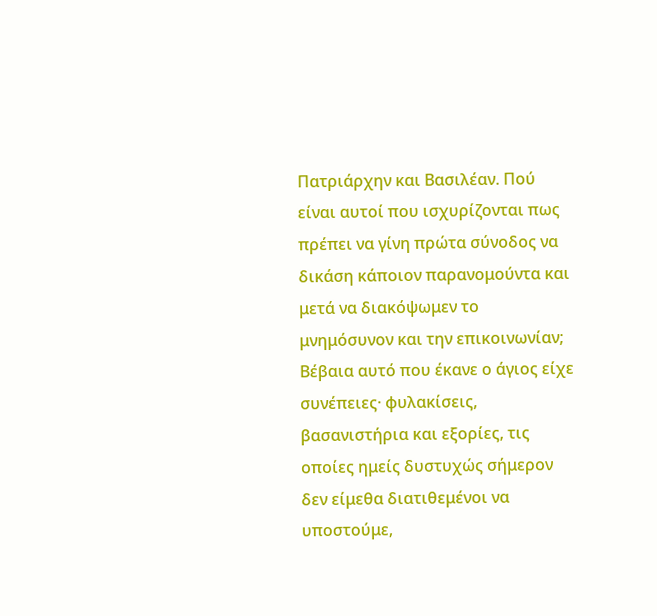Πατριάρχην και Βασιλέαν. Πού είναι αυτοί που ισχυρίζονται πως πρέπει να γίνη πρώτα σύνοδος να δικάση κάποιον παρανομούντα και μετά να διακόψωμεν το μνημόσυνον και την επικοινωνίαν; Βέβαια αυτό που έκανε ο άγιος είχε συνέπειες· φυλακίσεις, βασανιστήρια και εξορίες, τις οποίες ημείς δυστυχώς σήμερον δεν είμεθα διατιθεμένοι να υποστούμε,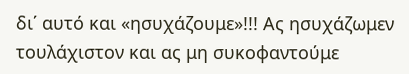δι΄ αυτό και «ησυχάζουμε»!!! Ας ησυχάζωμεν τουλάχιστον και ας μη συκοφαντούμε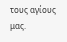τους αγίους μας.